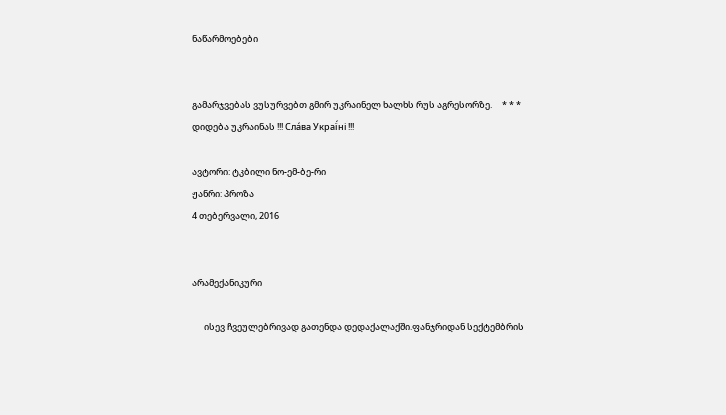ნაწარმოებები


გამარჯვებას ვუსურვებთ გმირ უკრაინელ ხალხს რუს აგრესორზე.     * * *     დიდება უკრაინას !!! Сла́ва Украї́ні !!!

ავტორი: ტკბილი ნო-ემ-ბე-რი
ჟანრი: პროზა
4 თებერვალი, 2016


არამექანიკური

      ისევ ჩვეულებრივად გათენდა დედაქალაქში.ფანჯრიდან სექტემბრის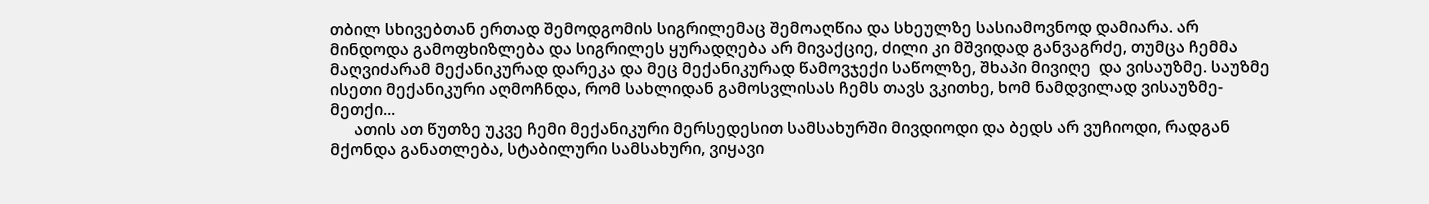თბილ სხივებთან ერთად შემოდგომის სიგრილემაც შემოაღწია და სხეულზე სასიამოვნოდ დამიარა. არ მინდოდა გამოფხიზლება და სიგრილეს ყურადღება არ მივაქციე, ძილი კი მშვიდად განვაგრძე, თუმცა ჩემმა მაღვიძარამ მექანიკურად დარეკა და მეც მექანიკურად წამოვჯექი საწოლზე, შხაპი მივიღე  და ვისაუზმე. საუზმე ისეთი მექანიკური აღმოჩნდა, რომ სახლიდან გამოსვლისას ჩემს თავს ვკითხე, ხომ ნამდვილად ვისაუზმე-მეთქი...
      ათის ათ წუთზე უკვე ჩემი მექანიკური მერსედესით სამსახურში მივდიოდი და ბედს არ ვუჩიოდი, რადგან მქონდა განათლება, სტაბილური სამსახური, ვიყავი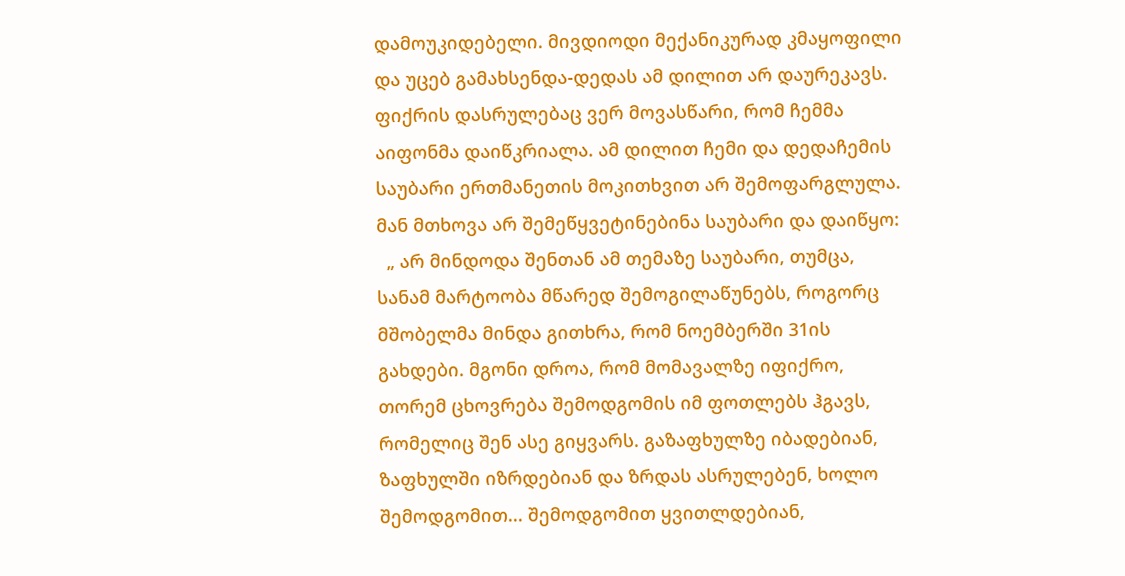დამოუკიდებელი. მივდიოდი მექანიკურად კმაყოფილი და უცებ გამახსენდა-დედას ამ დილით არ დაურეკავს. ფიქრის დასრულებაც ვერ მოვასწარი, რომ ჩემმა აიფონმა დაიწკრიალა. ამ დილით ჩემი და დედაჩემის საუბარი ერთმანეთის მოკითხვით არ შემოფარგლულა. მან მთხოვა არ შემეწყვეტინებინა საუბარი და დაიწყო:
  „ არ მინდოდა შენთან ამ თემაზე საუბარი, თუმცა, სანამ მარტოობა მწარედ შემოგილაწუნებს, როგორც მშობელმა მინდა გითხრა, რომ ნოემბერში 31ის გახდები. მგონი დროა, რომ მომავალზე იფიქრო, თორემ ცხოვრება შემოდგომის იმ ფოთლებს ჰგავს, რომელიც შენ ასე გიყვარს. გაზაფხულზე იბადებიან, ზაფხულში იზრდებიან და ზრდას ასრულებენ, ხოლო შემოდგომით... შემოდგომით ყვითლდებიან,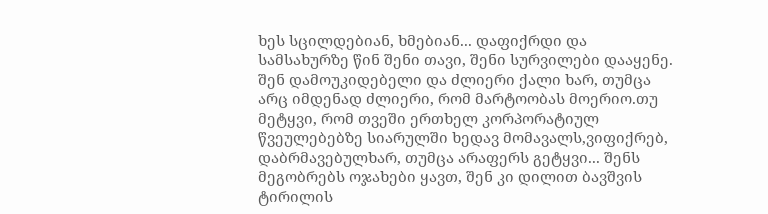ხეს სცილდებიან, ხმებიან... დაფიქრდი და სამსახურზე წინ შენი თავი, შენი სურვილები დააყენე. შენ დამოუკიდებელი და ძლიერი ქალი ხარ, თუმცა არც იმდენად ძლიერი, რომ მარტოობას მოერიო.თუ მეტყვი, რომ თვეში ერთხელ კორპორატიულ წვეულებებზე სიარულში ხედავ მომავალს,ვიფიქრებ, დაბრმავებულხარ, თუმცა არაფერს გეტყვი... შენს მეგობრებს ოჯახები ყავთ, შენ კი დილით ბავშვის ტირილის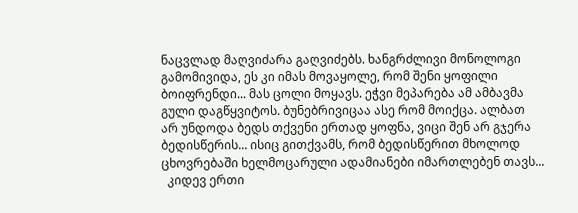ნაცვლად მაღვიძარა გაღვიძებს. ხანგრძლივი მონოლოგი გამომივიდა, ეს კი იმას მოვაყოლე, რომ შენი ყოფილი ბოიფრენდი... მას ცოლი მოყავს. ეჭვი მეპარება ამ ამბავმა გული დაგწყვიტოს. ბუნებრივიცაა ასე რომ მოიქცა. ალბათ არ უნდოდა ბედს თქვენი ერთად ყოფნა, ვიცი შენ არ გჯერა ბედისწერის... ისიც გითქვამს, რომ ბედისწერით მხოლოდ ცხოვრებაში ხელმოცარული ადამიანები იმართლებენ თავს...
  კიდევ ერთი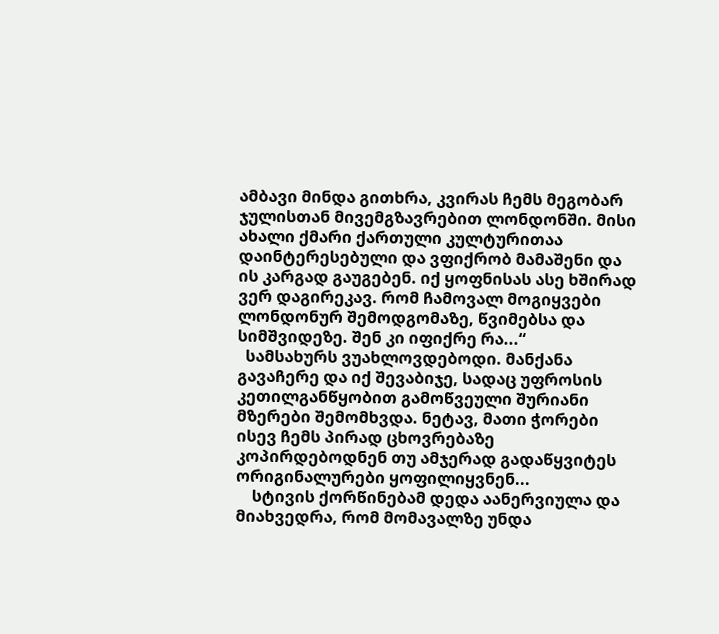ამბავი მინდა გითხრა, კვირას ჩემს მეგობარ ჯულისთან მივემგზავრებით ლონდონში. მისი ახალი ქმარი ქართული კულტურითაა დაინტერესებული და ვფიქრობ მამაშენი და ის კარგად გაუგებენ. იქ ყოფნისას ასე ხშირად ვერ დაგირეკავ. რომ ჩამოვალ მოგიყვები ლონდონურ შემოდგომაზე, წვიმებსა და სიმშვიდეზე. შენ კი იფიქრე რა...“
  სამსახურს ვუახლოვდებოდი. მანქანა გავაჩერე და იქ შევაბიჯე, სადაც უფროსის კეთილგანწყობით გამოწვეული შურიანი მზერები შემომხვდა. ნეტავ, მათი ჭორები ისევ ჩემს პირად ცხოვრებაზე კოპირდებოდნენ თუ ამჯერად გადაწყვიტეს ორიგინალურები ყოფილიყვნენ...
    სტივის ქორწინებამ დედა აანერვიულა და მიახვედრა, რომ მომავალზე უნდა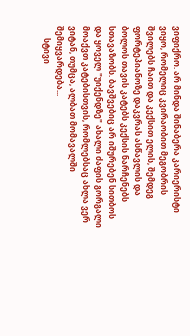ვიფიქრო. არ მინდა შინაბერა კარიერისტი ვიყო, რომელიც კვირაობით მეგობრის შვილებს ჩაით და კექსით ელის, შემდეგ ფორტეპიანოზე დაკვრას ასწავლის და ბოლოს თავის კატებს კექსის ნარჩენებს სთავაზობს. ბავშვებიც არ იშურებენ სითბოს და ყოველ "უიქენდზე" ახალი ძაფის გორგალი მოაქვთ კატებისთვის, რომლებსაც ახლა ვერ ვიტან, თუმცა, ალბათ მომავალში შემიყვარდება...
      სტივი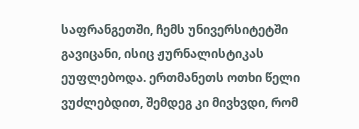საფრანგეთში, ჩემს უნივერსიტეტში გავიცანი, ისიც ჟურნალისტიკას ეუფლებოდა. ერთმანეთს ოთხი წელი ვუძლებდით, შემდეგ კი მივხვდი, რომ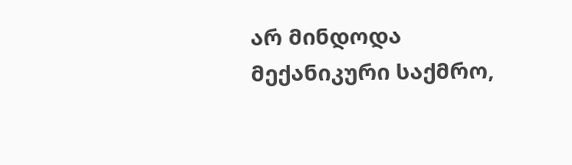არ მინდოდა მექანიკური საქმრო,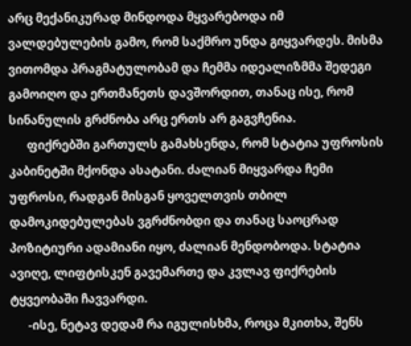არც მექანიკურად მინდოდა მყვარებოდა იმ ვალდებულების გამო, რომ საქმრო უნდა გიყვარდეს. მისმა ვითომდა პრაგმატულობამ და ჩემმა იდეალიზმმა შედეგი გამოიღო და ერთმანეთს დავშორდით, თანაც ისე, რომ სინანულის გრძნობა არც ერთს არ გაგვჩენია.
      ფიქრებში გართულს გამახსენდა, რომ სტატია უფროსის კაბინეტში მქონდა ასატანი. ძალიან მიყვარდა ჩემი უფროსი, რადგან მისგან ყოველთვის თბილ დამოკიდებულებას ვგრძნობდი და თანაც საოცრად პოზიტიური ადამიანი იყო, ძალიან მენდობოდა. სტატია ავიღე, ლიფტისკენ გავემართე და კვლავ ფიქრების ტყვეობაში ჩავვარდი.
      -ისე, ნეტავ დედამ რა იგულისხმა, როცა მკითხა, შენს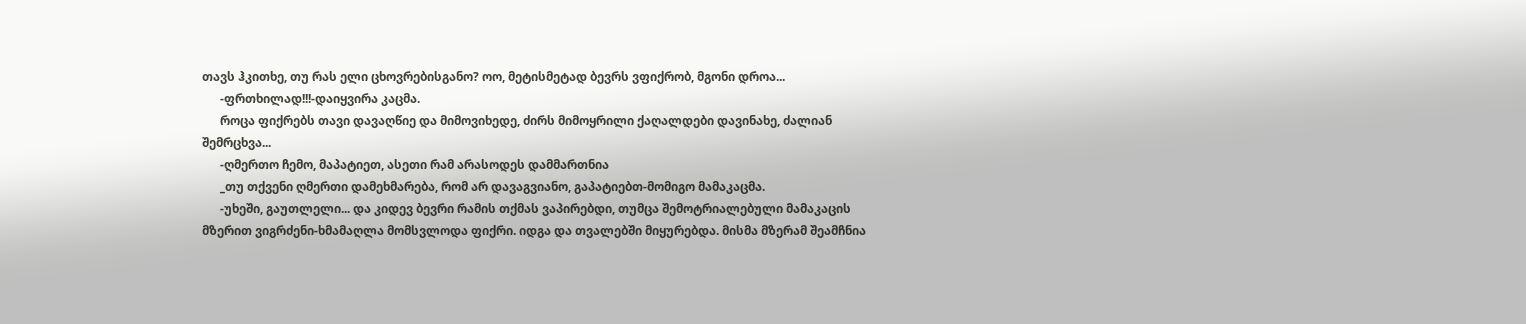თავს ჰკითხე, თუ რას ელი ცხოვრებისგანო? ოო, მეტისმეტად ბევრს ვფიქრობ, მგონი დროა...
      -ფრთხილად!!!-დაიყვირა კაცმა.
      როცა ფიქრებს თავი დავაღწიე და მიმოვიხედე, ძირს მიმოყრილი ქაღალდები დავინახე, ძალიან შემრცხვა...
      -ღმერთო ჩემო, მაპატიეთ, ასეთი რამ არასოდეს დამმართნია
      _თუ თქვენი ღმერთი დამეხმარება, რომ არ დავაგვიანო, გაპატიებთ-მომიგო მამაკაცმა.
      -უხეში, გაუთლელი... და კიდევ ბევრი რამის თქმას ვაპირებდი, თუმცა შემოტრიალებული მამაკაცის მზერით ვიგრძენი-ხმამაღლა მომსვლოდა ფიქრი. იდგა და თვალებში მიყურებდა. მისმა მზერამ შეამჩნია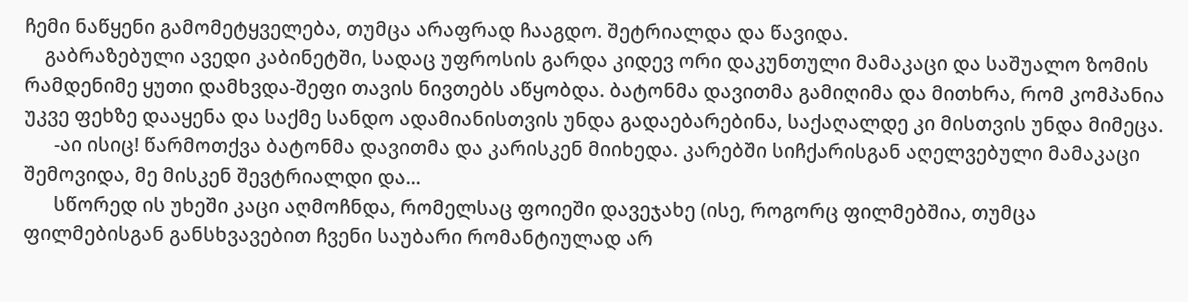ჩემი ნაწყენი გამომეტყველება, თუმცა არაფრად ჩააგდო. შეტრიალდა და წავიდა.
    გაბრაზებული ავედი კაბინეტში, სადაც უფროსის გარდა კიდევ ორი დაკუნთული მამაკაცი და საშუალო ზომის რამდენიმე ყუთი დამხვდა-შეფი თავის ნივთებს აწყობდა. ბატონმა დავითმა გამიღიმა და მითხრა, რომ კომპანია უკვე ფეხზე დააყენა და საქმე სანდო ადამიანისთვის უნდა გადაებარებინა, საქაღალდე კი მისთვის უნდა მიმეცა.
      -აი ისიც! წარმოთქვა ბატონმა დავითმა და კარისკენ მიიხედა. კარებში სიჩქარისგან აღელვებული მამაკაცი შემოვიდა, მე მისკენ შევტრიალდი და...
      სწორედ ის უხეში კაცი აღმოჩნდა, რომელსაც ფოიეში დავეჯახე (ისე, როგორც ფილმებშია, თუმცა ფილმებისგან განსხვავებით ჩვენი საუბარი რომანტიულად არ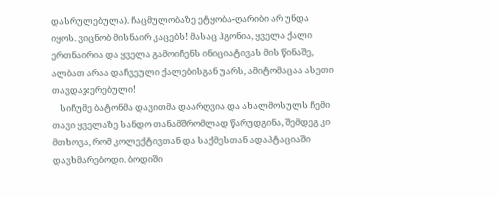დასრულებულა). ჩაცმულობაზე ეტყობა-ღარიბი არ უნდა იყოს. ვიცნობ მისნაირ კაცებს! მასაც ჰგონია, ყველა ქალი ერთნაირია და ყველა გამოიჩენს ინიციატივას მის წინაშე, ალბათ არაა დაჩვეული ქალებისგან უარს, ამიტომაცაა ასეთი თავდაჯერებული!
    სიჩუმე ბატონმა დავითმა დაარღვია და ახალმოსულს ჩემი თავი ყველაზე სანდო თანამშრომლად წარუდგინა, შემდეგ კი მთხოვა, რომ კოლექტივთან და საქმესთან ადაპტაციაში დავხმარებოდი. ბოდიში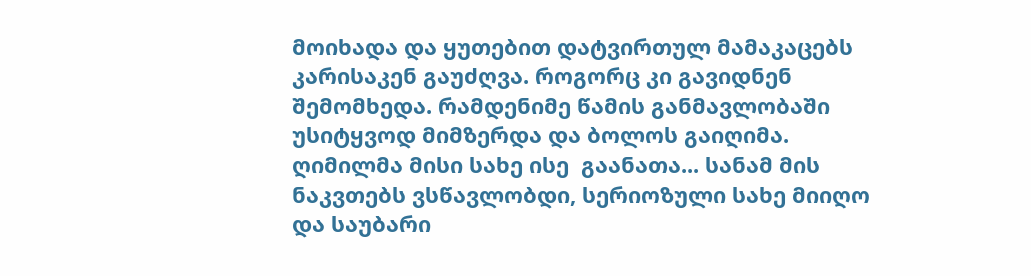მოიხადა და ყუთებით დატვირთულ მამაკაცებს კარისაკენ გაუძღვა. როგორც კი გავიდნენ შემომხედა. რამდენიმე წამის განმავლობაში უსიტყვოდ მიმზერდა და ბოლოს გაიღიმა. ღიმილმა მისი სახე ისე  გაანათა... სანამ მის ნაკვთებს ვსწავლობდი, სერიოზული სახე მიიღო და საუბარი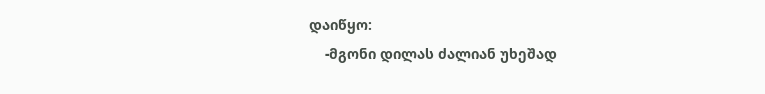დაიწყო:
    -მგონი დილას ძალიან უხეშად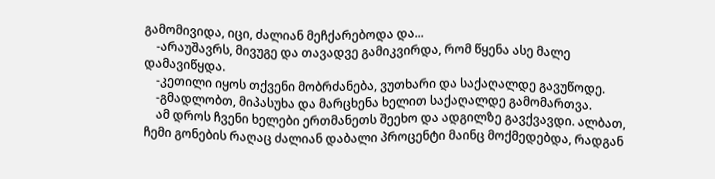გამომივიდა, იცი, ძალიან მეჩქარებოდა და...
    -არაუშავრს, მივუგე და თავადვე გამიკვირდა, რომ წყენა ასე მალე დამავიწყდა.
    -კეთილი იყოს თქვენი მობრძანება, ვუთხარი და საქაღალდე გავუწოდე.
    -გმადლობთ, მიპასუხა და მარცხენა ხელით საქაღალდე გამომართვა.
    ამ დროს ჩვენი ხელები ერთმანეთს შეეხო და ადგილზე გავქვავდი. ალბათ, ჩემი გონების რაღაც ძალიან დაბალი პროცენტი მაინც მოქმედებდა, რადგან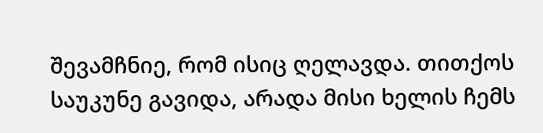შევამჩნიე, რომ ისიც ღელავდა. თითქოს საუკუნე გავიდა, არადა მისი ხელის ჩემს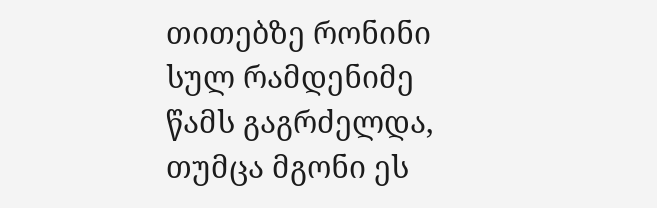თითებზე რონინი სულ რამდენიმე წამს გაგრძელდა, თუმცა მგონი ეს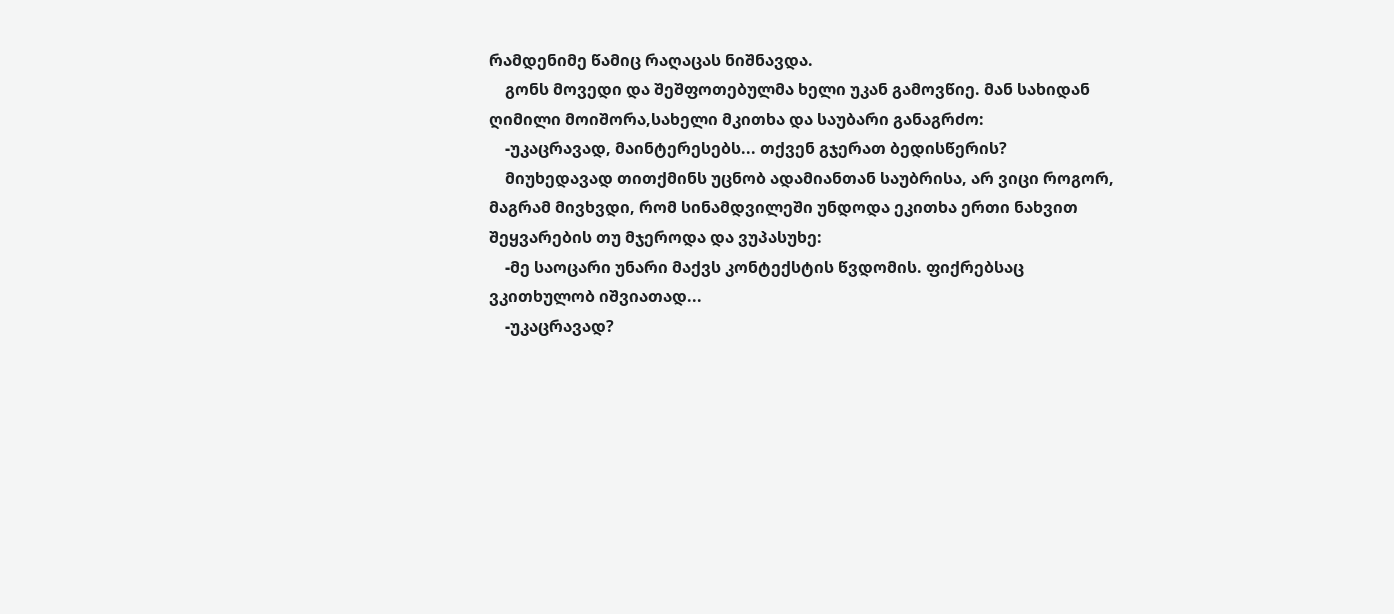რამდენიმე წამიც რაღაცას ნიშნავდა.
    გონს მოვედი და შეშფოთებულმა ხელი უკან გამოვწიე. მან სახიდან ღიმილი მოიშორა,სახელი მკითხა და საუბარი განაგრძო:
    -უკაცრავად, მაინტერესებს... თქვენ გჯერათ ბედისწერის?
    მიუხედავად თითქმინს უცნობ ადამიანთან საუბრისა, არ ვიცი როგორ, მაგრამ მივხვდი, რომ სინამდვილეში უნდოდა ეკითხა ერთი ნახვით შეყვარების თუ მჯეროდა და ვუპასუხე:
    -მე საოცარი უნარი მაქვს კონტექსტის წვდომის. ფიქრებსაც ვკითხულობ იშვიათად...
    -უკაცრავად?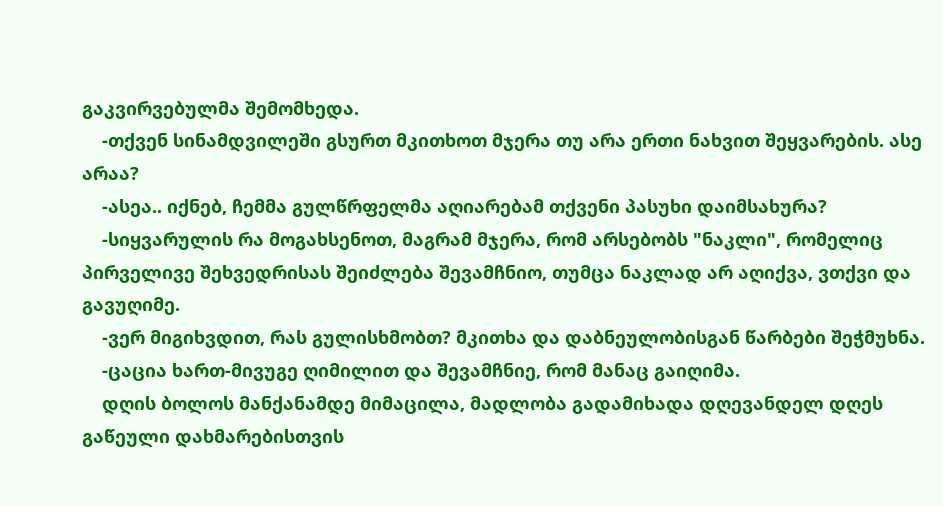გაკვირვებულმა შემომხედა.
    -თქვენ სინამდვილეში გსურთ მკითხოთ მჯერა თუ არა ერთი ნახვით შეყვარების. ასე არაა?
    -ასეა.. იქნებ, ჩემმა გულწრფელმა აღიარებამ თქვენი პასუხი დაიმსახურა?
    -სიყვარულის რა მოგახსენოთ, მაგრამ მჯერა, რომ არსებობს "ნაკლი", რომელიც პირველივე შეხვედრისას შეიძლება შევამჩნიო, თუმცა ნაკლად არ აღიქვა, ვთქვი და გავუღიმე.
    -ვერ მიგიხვდით, რას გულისხმობთ? მკითხა და დაბნეულობისგან წარბები შეჭმუხნა.
    -ცაცია ხართ-მივუგე ღიმილით და შევამჩნიე, რომ მანაც გაიღიმა.
    დღის ბოლოს მანქანამდე მიმაცილა, მადლობა გადამიხადა დღევანდელ დღეს გაწეული დახმარებისთვის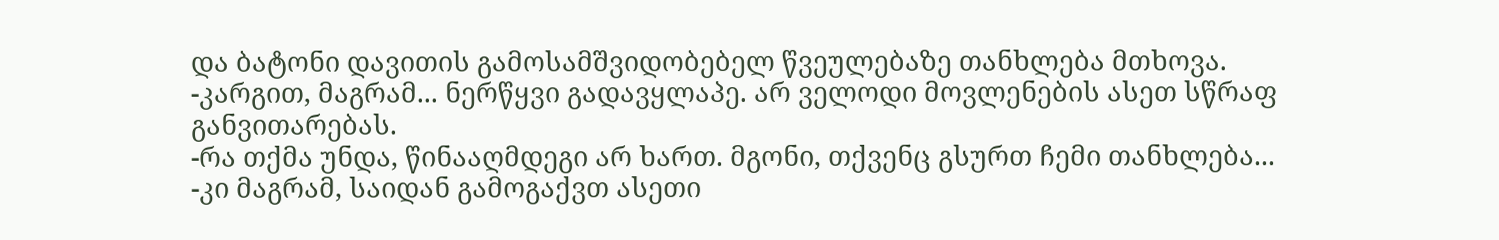და ბატონი დავითის გამოსამშვიდობებელ წვეულებაზე თანხლება მთხოვა.
-კარგით, მაგრამ... ნერწყვი გადავყლაპე. არ ველოდი მოვლენების ასეთ სწრაფ განვითარებას.
-რა თქმა უნდა, წინააღმდეგი არ ხართ. მგონი, თქვენც გსურთ ჩემი თანხლება...
-კი მაგრამ, საიდან გამოგაქვთ ასეთი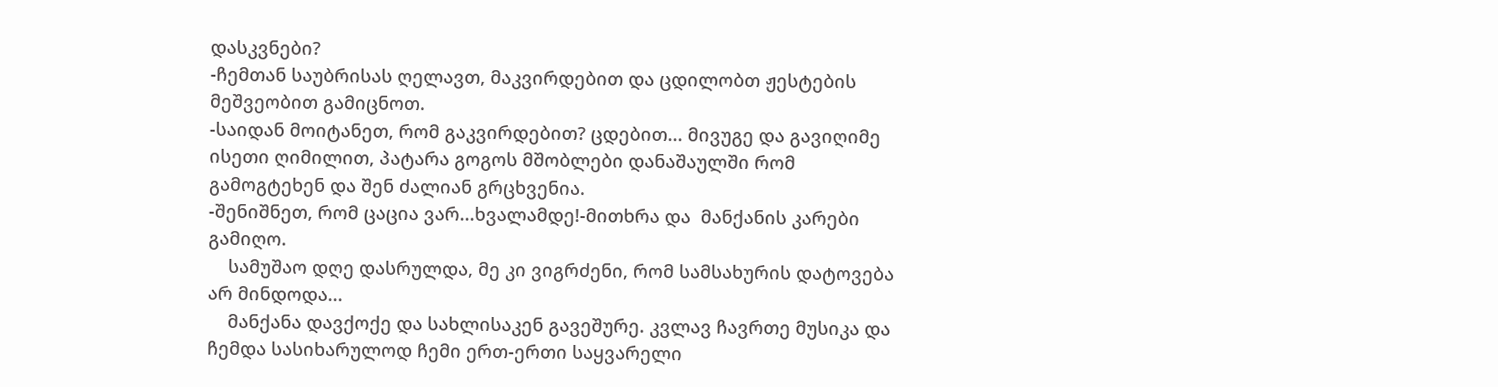დასკვნები?
-ჩემთან საუბრისას ღელავთ, მაკვირდებით და ცდილობთ ჟესტების მეშვეობით გამიცნოთ.
-საიდან მოიტანეთ, რომ გაკვირდებით? ცდებით... მივუგე და გავიღიმე ისეთი ღიმილით, პატარა გოგოს მშობლები დანაშაულში რომ გამოგტეხენ და შენ ძალიან გრცხვენია.
-შენიშნეთ, რომ ცაცია ვარ...ხვალამდე!-მითხრა და  მანქანის კარები გამიღო.
    სამუშაო დღე დასრულდა, მე კი ვიგრძენი, რომ სამსახურის დატოვება არ მინდოდა...
    მანქანა დავქოქე და სახლისაკენ გავეშურე. კვლავ ჩავრთე მუსიკა და ჩემდა სასიხარულოდ ჩემი ერთ-ერთი საყვარელი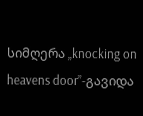სიმღერა „knocking on heavens door”-გავიდა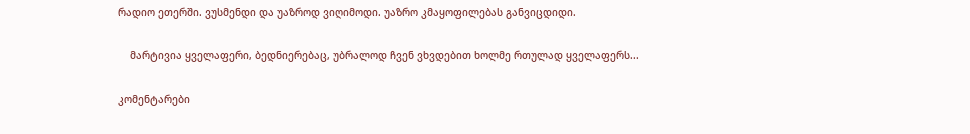რადიო ეთერში. ვუსმენდი და უაზროდ ვიღიმოდი. უაზრო კმაყოფილებას განვიცდიდი.

    მარტივია ყველაფერი, ბედნიერებაც, უბრალოდ ჩვენ ვხვდებით ხოლმე რთულად ყველაფერს...

კომენტარები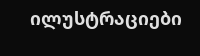ილუსტრაციები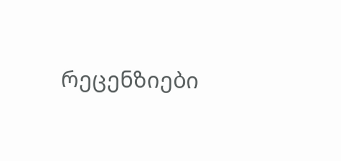რეცენზიები